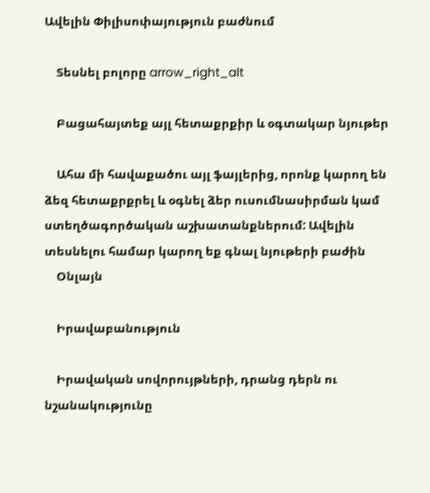Ավելին Փիլիսոփայություն բաժնում

    Տեսնել բոլորը arrow_right_alt

    Բացահայտեք այլ հետաքրքիր և օգտակար նյութեր

    Ահա մի հավաքածու այլ ֆայլերից, որոնք կարող են ձեզ հետաքրքրել և օգնել ձեր ուսումնասիրման կամ ստեղծագործական աշխատանքներում: Ավելին տեսնելու համար կարող եք գնալ նյութերի բաժին
    Օնլայն

    Իրավաբանություն

    Իրավական սովորույթների, դրանց դերն ու նշանակությունը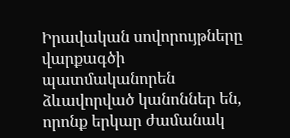Իրավական սովորույթները վարքագծի պատմականորեն ձևավորված կանոններ են, որոնք երկար ժամանակ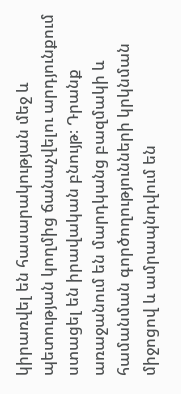կիրառվել են հասարակության մեջ և պետության կողմից ճանաչվելու արդյունքում ստացել են իրավական բնույթ։ Դրանք առաջանում են մարդկանց բազմակի և համանման գործողությունների կրկնման միջոցով և ամրապնդվում են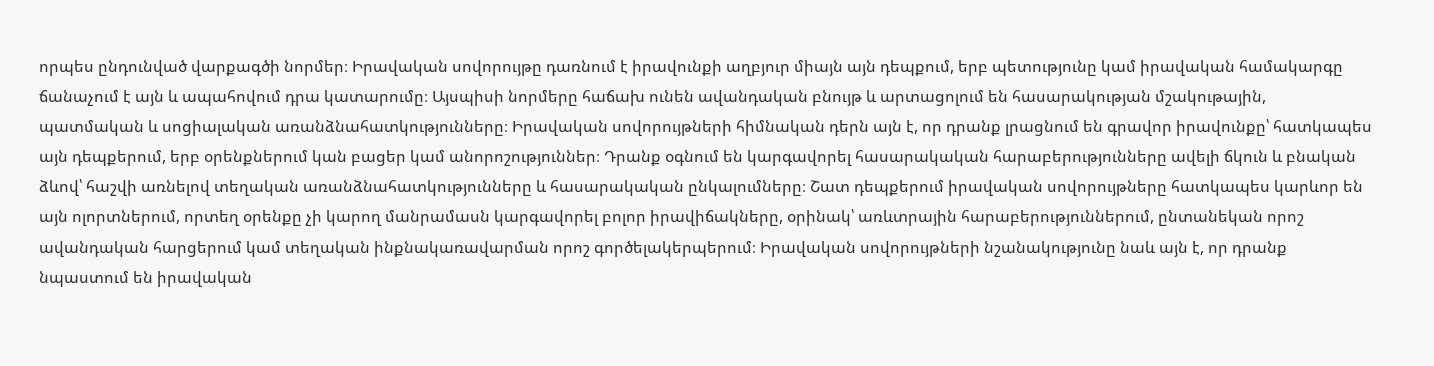որպես ընդունված վարքագծի նորմեր։ Իրավական սովորույթը դառնում է իրավունքի աղբյուր միայն այն դեպքում, երբ պետությունը կամ իրավական համակարգը ճանաչում է այն և ապահովում դրա կատարումը։ Այսպիսի նորմերը հաճախ ունեն ավանդական բնույթ և արտացոլում են հասարակության մշակութային, պատմական և սոցիալական առանձնահատկությունները։ Իրավական սովորույթների հիմնական դերն այն է, որ դրանք լրացնում են գրավոր իրավունքը՝ հատկապես այն դեպքերում, երբ օրենքներում կան բացեր կամ անորոշություններ։ Դրանք օգնում են կարգավորել հասարակական հարաբերությունները ավելի ճկուն և բնական ձևով՝ հաշվի առնելով տեղական առանձնահատկությունները և հասարակական ընկալումները։ Շատ դեպքերում իրավական սովորույթները հատկապես կարևոր են այն ոլորտներում, որտեղ օրենքը չի կարող մանրամասն կարգավորել բոլոր իրավիճակները, օրինակ՝ առևտրային հարաբերություններում, ընտանեկան որոշ ավանդական հարցերում կամ տեղական ինքնակառավարման որոշ գործելակերպերում։ Իրավական սովորույթների նշանակությունը նաև այն է, որ դրանք նպաստում են իրավական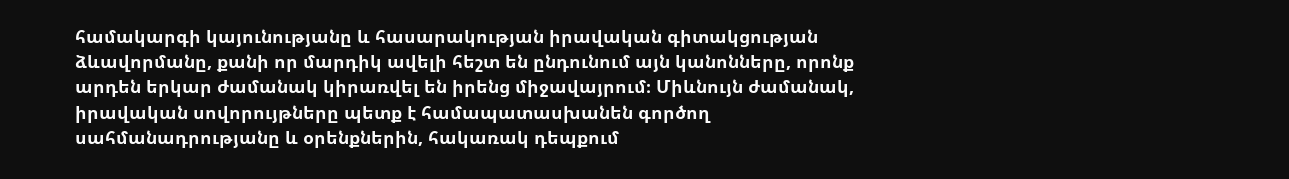համակարգի կայունությանը և հասարակության իրավական գիտակցության ձևավորմանը, քանի որ մարդիկ ավելի հեշտ են ընդունում այն կանոնները, որոնք արդեն երկար ժամանակ կիրառվել են իրենց միջավայրում։ Միևնույն ժամանակ, իրավական սովորույթները պետք է համապատասխանեն գործող սահմանադրությանը և օրենքներին, հակառակ դեպքում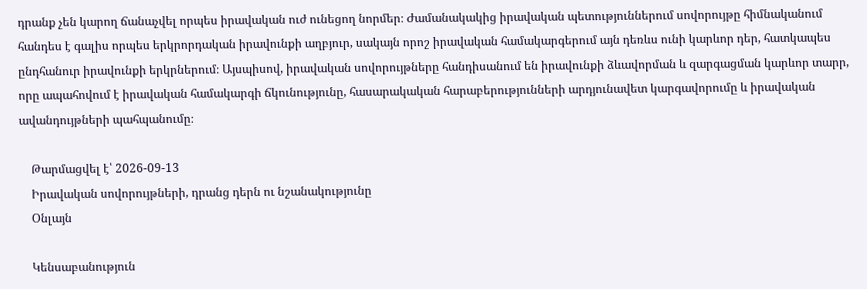դրանք չեն կարող ճանաչվել որպես իրավական ուժ ունեցող նորմեր։ Ժամանակակից իրավական պետություններում սովորույթը հիմնականում հանդես է գալիս որպես երկրորդական իրավունքի աղբյուր, սակայն որոշ իրավական համակարգերում այն դեռևս ունի կարևոր դեր, հատկապես ընդհանուր իրավունքի երկրներում։ Այսպիսով, իրավական սովորույթները հանդիսանում են իրավունքի ձևավորման և զարգացման կարևոր տարր, որը ապահովում է իրավական համակարգի ճկունությունը, հասարակական հարաբերությունների արդյունավետ կարգավորումը և իրավական ավանդույթների պահպանումը։

    Թարմացվել է՝ 2026-09-13
    Իրավական սովորույթների, դրանց դերն ու նշանակությունը
    Օնլայն

    Կենսաբանություն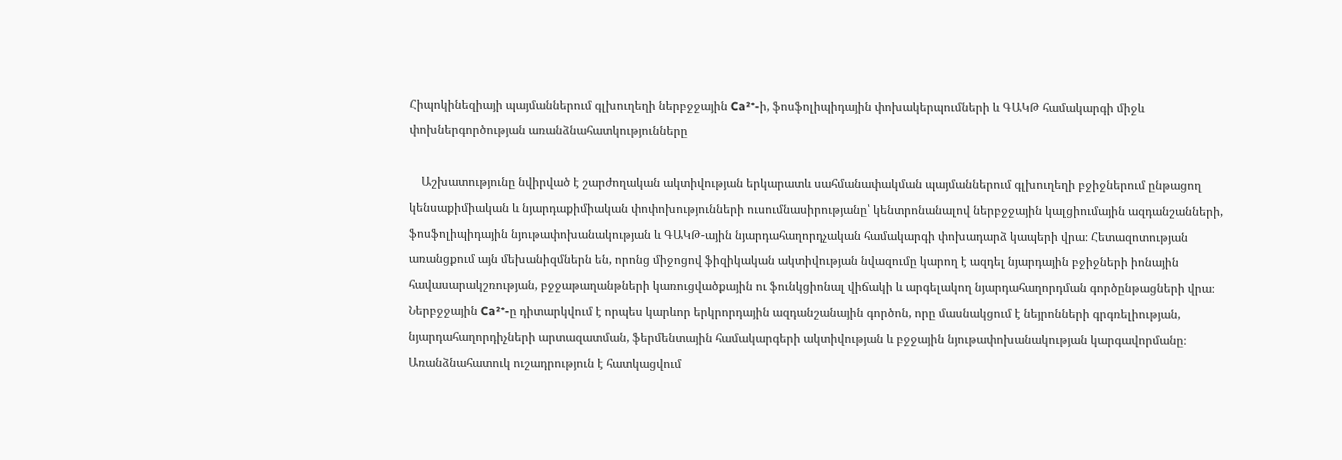Հիպոկինեզիայի պայմաններում գլխուղեղի ներբջջային Ca²⁺-ի, ֆոսֆոլիպիդային փոխակերպումների և ԳԱԿԹ համակարգի միջև փոխներգործության առանձնահատկությունները

    Աշխատությունը նվիրված է շարժողական ակտիվության երկարատև սահմանափակման պայմաններում գլխուղեղի բջիջներում ընթացող կենսաքիմիական և նյարդաքիմիական փոփոխությունների ուսումնասիրությանը՝ կենտրոնանալով ներբջջային կալցիումային ազդանշանների, ֆոսֆոլիպիդային նյութափոխանակության և ԳԱԿԹ-ային նյարդահաղորդչական համակարգի փոխադարձ կապերի վրա։ Հետազոտության առանցքում այն մեխանիզմներն են, որոնց միջոցով ֆիզիկական ակտիվության նվազումը կարող է ազդել նյարդային բջիջների իոնային հավասարակշռության, բջջաթաղանթների կառուցվածքային ու ֆունկցիոնալ վիճակի և արգելակող նյարդահաղորդման գործընթացների վրա։ Ներբջջային Ca²⁺-ը դիտարկվում է որպես կարևոր երկրորդային ազդանշանային գործոն, որը մասնակցում է նեյրոնների գրգռելիության, նյարդահաղորդիչների արտազատման, ֆերմենտային համակարգերի ակտիվության և բջջային նյութափոխանակության կարգավորմանը։ Առանձնահատուկ ուշադրություն է հատկացվում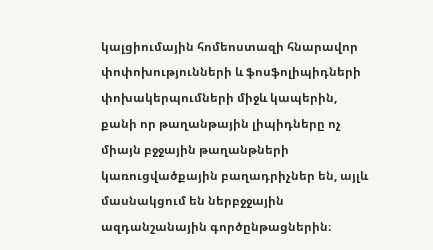կալցիումային հոմեոստազի հնարավոր փոփոխությունների և ֆոսֆոլիպիդների փոխակերպումների միջև կապերին, քանի որ թաղանթային լիպիդները ոչ միայն բջջային թաղանթների կառուցվածքային բաղադրիչներ են, այլև մասնակցում են ներբջջային ազդանշանային գործընթացներին։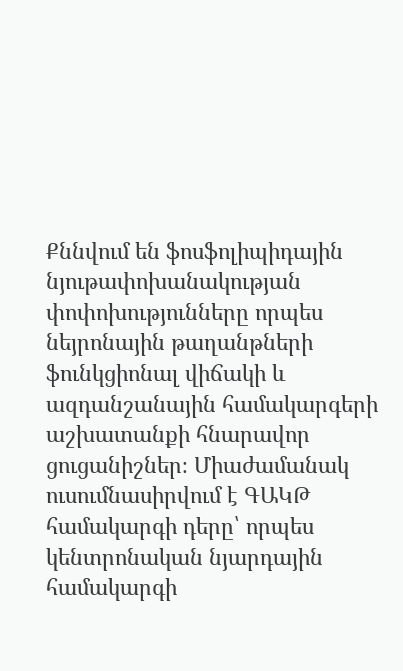Քննվում են ֆոսֆոլիպիդային նյութափոխանակության փոփոխությունները որպես նեյրոնային թաղանթների ֆունկցիոնալ վիճակի և ազդանշանային համակարգերի աշխատանքի հնարավոր ցուցանիշներ։ Միաժամանակ ուսումնասիրվում է ԳԱԿԹ համակարգի դերը՝ որպես կենտրոնական նյարդային համակարգի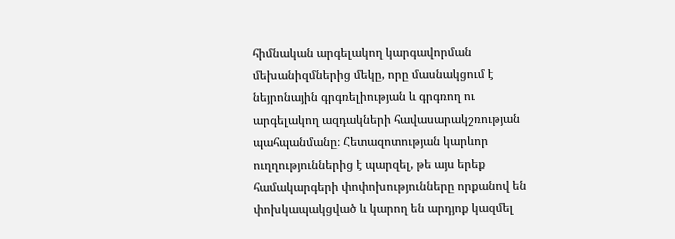հիմնական արգելակող կարգավորման մեխանիզմներից մեկը, որը մասնակցում է նեյրոնային գրգռելիության և գրգռող ու արգելակող ազդակների հավասարակշռության պահպանմանը։ Հետազոտության կարևոր ուղղություններից է պարզել, թե այս երեք համակարգերի փոփոխությունները որքանով են փոխկապակցված և կարող են արդյոք կազմել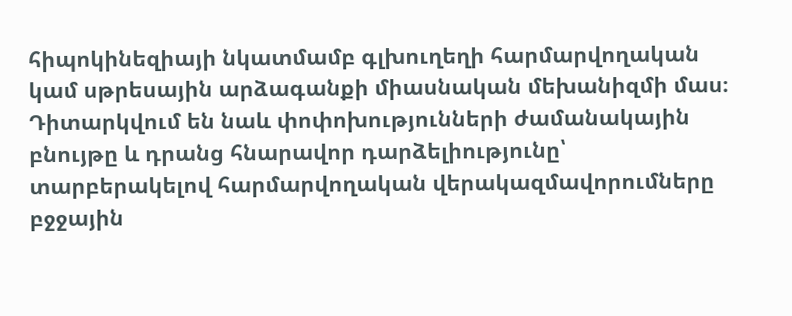հիպոկինեզիայի նկատմամբ գլխուղեղի հարմարվողական կամ սթրեսային արձագանքի միասնական մեխանիզմի մաս։ Դիտարկվում են նաև փոփոխությունների ժամանակային բնույթը և դրանց հնարավոր դարձելիությունը՝ տարբերակելով հարմարվողական վերակազմավորումները բջջային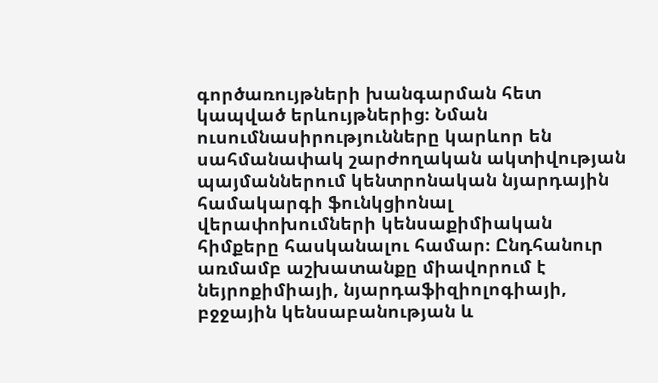գործառույթների խանգարման հետ կապված երևույթներից։ Նման ուսումնասիրությունները կարևոր են սահմանափակ շարժողական ակտիվության պայմաններում կենտրոնական նյարդային համակարգի ֆունկցիոնալ վերափոխումների կենսաքիմիական հիմքերը հասկանալու համար։ Ընդհանուր առմամբ աշխատանքը միավորում է նեյրոքիմիայի, նյարդաֆիզիոլոգիայի, բջջային կենսաբանության և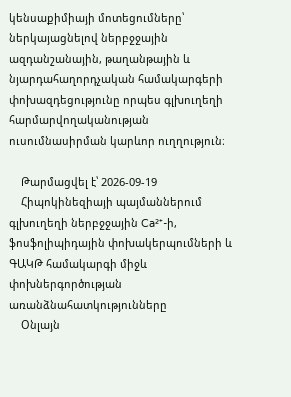կենսաքիմիայի մոտեցումները՝ ներկայացնելով ներբջջային ազդանշանային, թաղանթային և նյարդահաղորդչական համակարգերի փոխազդեցությունը որպես գլխուղեղի հարմարվողականության ուսումնասիրման կարևոր ուղղություն։

    Թարմացվել է՝ 2026-09-19
    Հիպոկինեզիայի պայմաններում գլխուղեղի ներբջջային Ca²⁺-ի, ֆոսֆոլիպիդային փոխակերպումների և ԳԱԿԹ համակարգի միջև փոխներգործության առանձնահատկությունները
    Օնլայն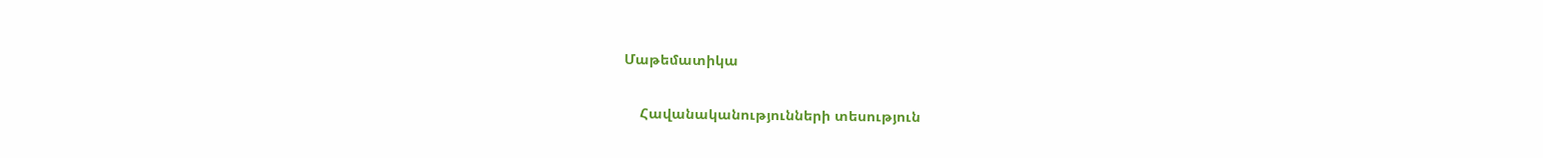Մաթեմատիկա

    Հավանականությունների տեսություն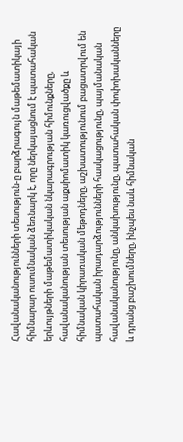Հավանականությունների տեսություն-ը բարձրագույն մաթեմատիկայի հիմնարար ուսումնական ձեռնարկ է, որը ներկայացնում է պատահական երևույթների մաթեմատիկական նկարագրության հիմունքները, հավանականության տեսության աքսիոմատիկ կառուցվածքը և հիմնական կիրառական մեթոդները, աշխատությունում բացատրվում են պատահական իրադարձությունների հասկացությունը, պայմանական հավանականությունը, անկախությունը, պատահական փոփոխականները և դրանց բաշխումները, ինչպես նաև հիմնական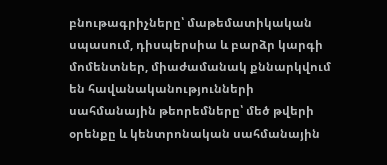բնութագրիչները՝ մաթեմատիկական սպասում, դիսպերսիա և բարձր կարգի մոմենտներ, միաժամանակ քննարկվում են հավանականությունների սահմանային թեորեմները՝ մեծ թվերի օրենքը և կենտրոնական սահմանային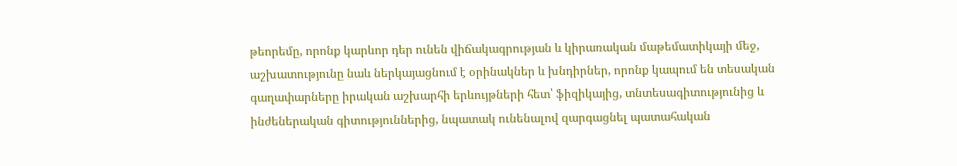թեորեմը, որոնք կարևոր դեր ունեն վիճակագրության և կիրառական մաթեմատիկայի մեջ, աշխատությունը նաև ներկայացնում է օրինակներ և խնդիրներ, որոնք կապում են տեսական գաղափարները իրական աշխարհի երևույթների հետ՝ ֆիզիկայից, տնտեսագիտությունից և ինժեներական գիտություններից, նպատակ ունենալով զարգացնել պատահական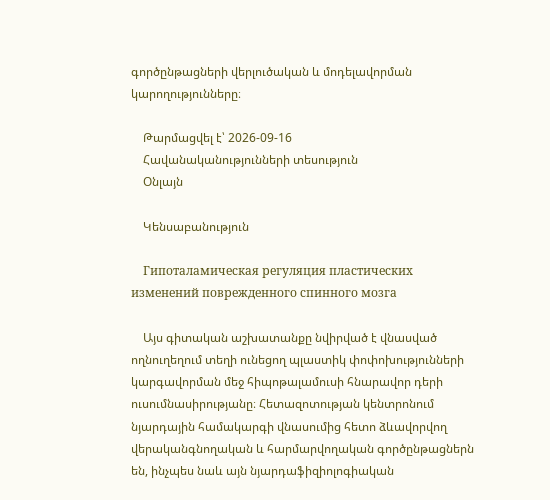գործընթացների վերլուծական և մոդելավորման կարողությունները։

    Թարմացվել է՝ 2026-09-16
    Հավանականությունների տեսություն
    Օնլայն

    Կենսաբանություն

    Гипоталамическая регуляция пластических изменений поврежденного спинного мозга

    Այս գիտական աշխատանքը նվիրված է վնասված ողնուղեղում տեղի ունեցող պլաստիկ փոփոխությունների կարգավորման մեջ հիպոթալամուսի հնարավոր դերի ուսումնասիրությանը։ Հետազոտության կենտրոնում նյարդային համակարգի վնասումից հետո ձևավորվող վերականգնողական և հարմարվողական գործընթացներն են, ինչպես նաև այն նյարդաֆիզիոլոգիական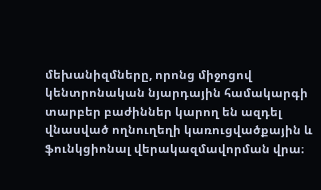մեխանիզմները, որոնց միջոցով կենտրոնական նյարդային համակարգի տարբեր բաժիններ կարող են ազդել վնասված ողնուղեղի կառուցվածքային և ֆունկցիոնալ վերակազմավորման վրա։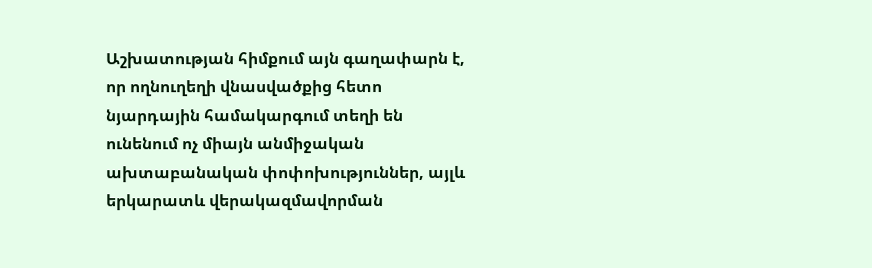Աշխատության հիմքում այն գաղափարն է, որ ողնուղեղի վնասվածքից հետո նյարդային համակարգում տեղի են ունենում ոչ միայն անմիջական ախտաբանական փոփոխություններ, այլև երկարատև վերակազմավորման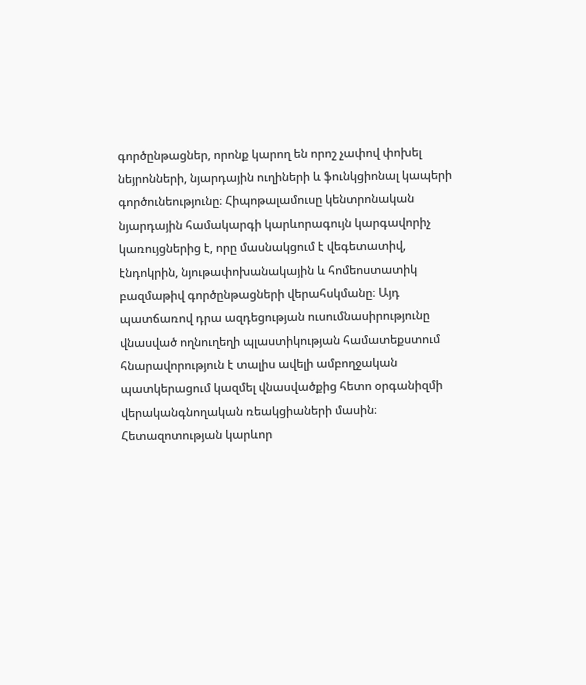գործընթացներ, որոնք կարող են որոշ չափով փոխել նեյրոնների, նյարդային ուղիների և ֆունկցիոնալ կապերի գործունեությունը։ Հիպոթալամուսը կենտրոնական նյարդային համակարգի կարևորագույն կարգավորիչ կառույցներից է, որը մասնակցում է վեգետատիվ, էնդոկրին, նյութափոխանակային և հոմեոստատիկ բազմաթիվ գործընթացների վերահսկմանը։ Այդ պատճառով դրա ազդեցության ուսումնասիրությունը վնասված ողնուղեղի պլաստիկության համատեքստում հնարավորություն է տալիս ավելի ամբողջական պատկերացում կազմել վնասվածքից հետո օրգանիզմի վերականգնողական ռեակցիաների մասին։ Հետազոտության կարևոր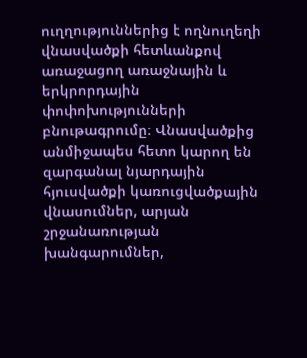ուղղություններից է ողնուղեղի վնասվածքի հետևանքով առաջացող առաջնային և երկրորդային փոփոխությունների բնութագրումը։ Վնասվածքից անմիջապես հետո կարող են զարգանալ նյարդային հյուսվածքի կառուցվածքային վնասումներ, արյան շրջանառության խանգարումներ,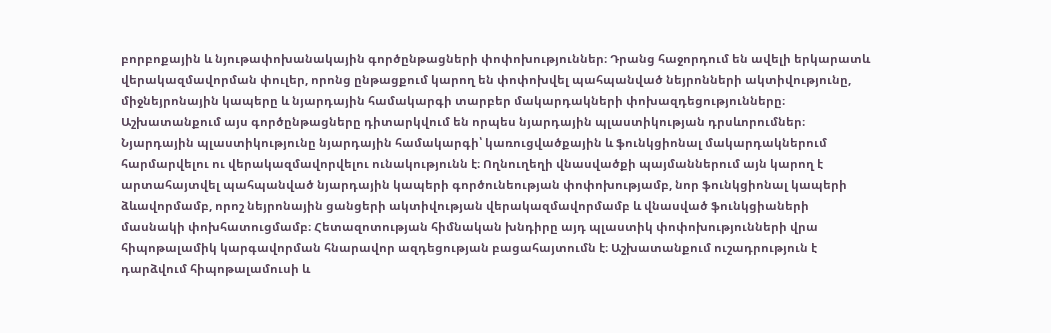բորբոքային և նյութափոխանակային գործընթացների փոփոխություններ։ Դրանց հաջորդում են ավելի երկարատև վերակազմավորման փուլեր, որոնց ընթացքում կարող են փոփոխվել պահպանված նեյրոնների ակտիվությունը, միջնեյրոնային կապերը և նյարդային համակարգի տարբեր մակարդակների փոխազդեցությունները։ Աշխատանքում այս գործընթացները դիտարկվում են որպես նյարդային պլաստիկության դրսևորումներ։ Նյարդային պլաստիկությունը նյարդային համակարգի՝ կառուցվածքային և ֆունկցիոնալ մակարդակներում հարմարվելու ու վերակազմավորվելու ունակությունն է։ Ողնուղեղի վնասվածքի պայմաններում այն կարող է արտահայտվել պահպանված նյարդային կապերի գործունեության փոփոխությամբ, նոր ֆունկցիոնալ կապերի ձևավորմամբ, որոշ նեյրոնային ցանցերի ակտիվության վերակազմավորմամբ և վնասված ֆունկցիաների մասնակի փոխհատուցմամբ։ Հետազոտության հիմնական խնդիրը այդ պլաստիկ փոփոխությունների վրա հիպոթալամիկ կարգավորման հնարավոր ազդեցության բացահայտումն է։ Աշխատանքում ուշադրություն է դարձվում հիպոթալամուսի և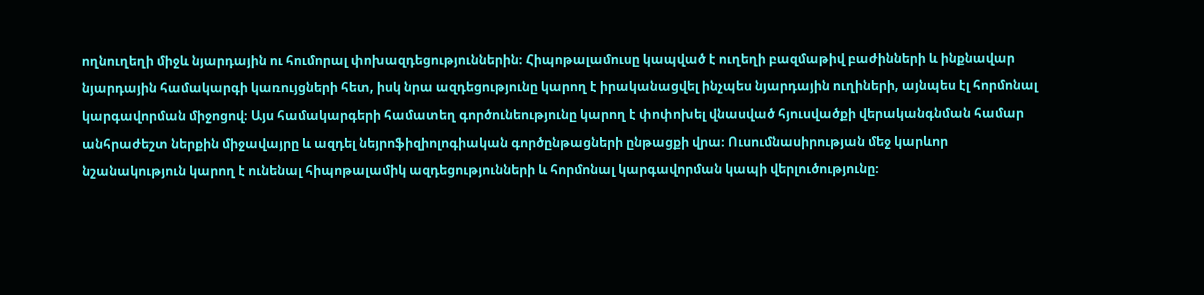ողնուղեղի միջև նյարդային ու հումորալ փոխազդեցություններին։ Հիպոթալամուսը կապված է ուղեղի բազմաթիվ բաժինների և ինքնավար նյարդային համակարգի կառույցների հետ, իսկ նրա ազդեցությունը կարող է իրականացվել ինչպես նյարդային ուղիների, այնպես էլ հորմոնալ կարգավորման միջոցով։ Այս համակարգերի համատեղ գործունեությունը կարող է փոփոխել վնասված հյուսվածքի վերականգնման համար անհրաժեշտ ներքին միջավայրը և ազդել նեյրոֆիզիոլոգիական գործընթացների ընթացքի վրա։ Ուսումնասիրության մեջ կարևոր նշանակություն կարող է ունենալ հիպոթալամիկ ազդեցությունների և հորմոնալ կարգավորման կապի վերլուծությունը։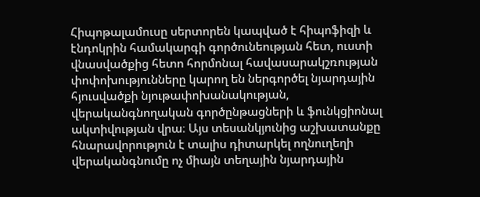Հիպոթալամուսը սերտորեն կապված է հիպոֆիզի և էնդոկրին համակարգի գործունեության հետ, ուստի վնասվածքից հետո հորմոնալ հավասարակշռության փոփոխությունները կարող են ներգործել նյարդային հյուսվածքի նյութափոխանակության, վերականգնողական գործընթացների և ֆունկցիոնալ ակտիվության վրա։ Այս տեսանկյունից աշխատանքը հնարավորություն է տալիս դիտարկել ողնուղեղի վերականգնումը ոչ միայն տեղային նյարդային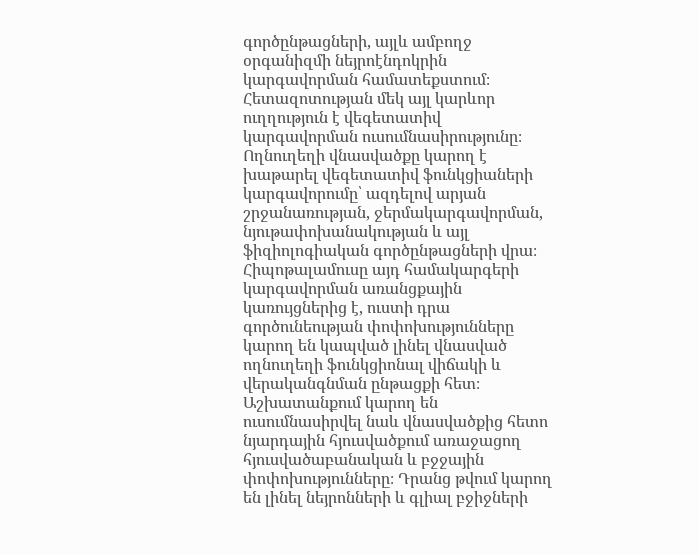գործընթացների, այլև ամբողջ օրգանիզմի նեյրոէնդոկրին կարգավորման համատեքստում։ Հետազոտության մեկ այլ կարևոր ուղղություն է վեգետատիվ կարգավորման ուսումնասիրությունը։ Ողնուղեղի վնասվածքը կարող է խաթարել վեգետատիվ ֆունկցիաների կարգավորումը՝ ազդելով արյան շրջանառության, ջերմակարգավորման, նյութափոխանակության և այլ ֆիզիոլոգիական գործընթացների վրա։ Հիպոթալամուսը այդ համակարգերի կարգավորման առանցքային կառույցներից է, ուստի դրա գործունեության փոփոխությունները կարող են կապված լինել վնասված ողնուղեղի ֆունկցիոնալ վիճակի և վերականգնման ընթացքի հետ։ Աշխատանքում կարող են ուսումնասիրվել նաև վնասվածքից հետո նյարդային հյուսվածքում առաջացող հյուսվածաբանական և բջջային փոփոխությունները։ Դրանց թվում կարող են լինել նեյրոնների և գլիալ բջիջների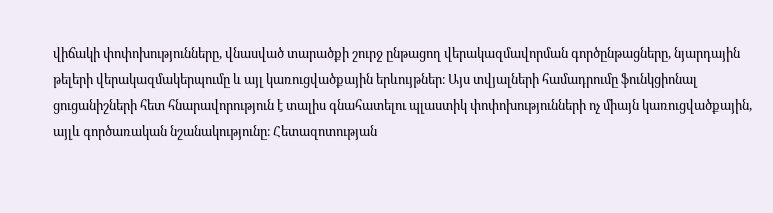վիճակի փոփոխությունները, վնասված տարածքի շուրջ ընթացող վերակազմավորման գործընթացները, նյարդային թելերի վերակազմակերպումը և այլ կառուցվածքային երևույթներ։ Այս տվյալների համադրումը ֆունկցիոնալ ցուցանիշների հետ հնարավորություն է տալիս գնահատելու պլաստիկ փոփոխությունների ոչ միայն կառուցվածքային, այլև գործառական նշանակությունը։ Հետազոտության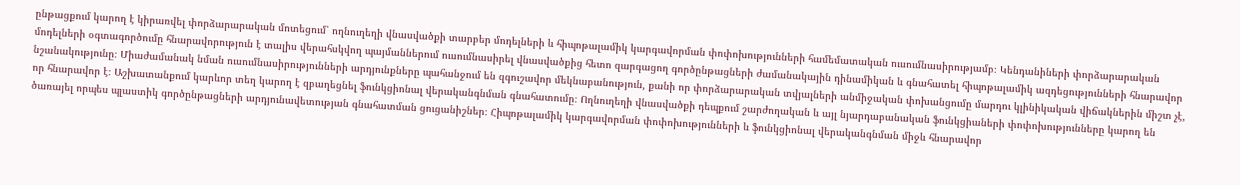ընթացքում կարող է կիրառվել փորձարարական մոտեցում՝ ողնուղեղի վնասվածքի տարբեր մոդելների և հիպոթալամիկ կարգավորման փոփոխությունների համեմատական ուսումնասիրությամբ։ Կենդանիների փորձարարական մոդելների օգտագործումը հնարավորություն է տալիս վերահսկվող պայմաններում ուսումնասիրել վնասվածքից հետո զարգացող գործընթացների ժամանակային դինամիկան և գնահատել հիպոթալամիկ ազդեցությունների հնարավոր նշանակությունը։ Միաժամանակ նման ուսումնասիրությունների արդյունքները պահանջում են զգուշավոր մեկնաբանություն, քանի որ փորձարարական տվյալների անմիջական փոխանցումը մարդու կլինիկական վիճակներին միշտ չէ, որ հնարավոր է։ Աշխատանքում կարևոր տեղ կարող է զբաղեցնել ֆունկցիոնալ վերականգնման գնահատումը։ Ողնուղեղի վնասվածքի դեպքում շարժողական և այլ նյարդաբանական ֆունկցիաների փոփոխությունները կարող են ծառայել որպես պլաստիկ գործընթացների արդյունավետության գնահատման ցուցանիշներ։ Հիպոթալամիկ կարգավորման փոփոխությունների և ֆունկցիոնալ վերականգնման միջև հնարավոր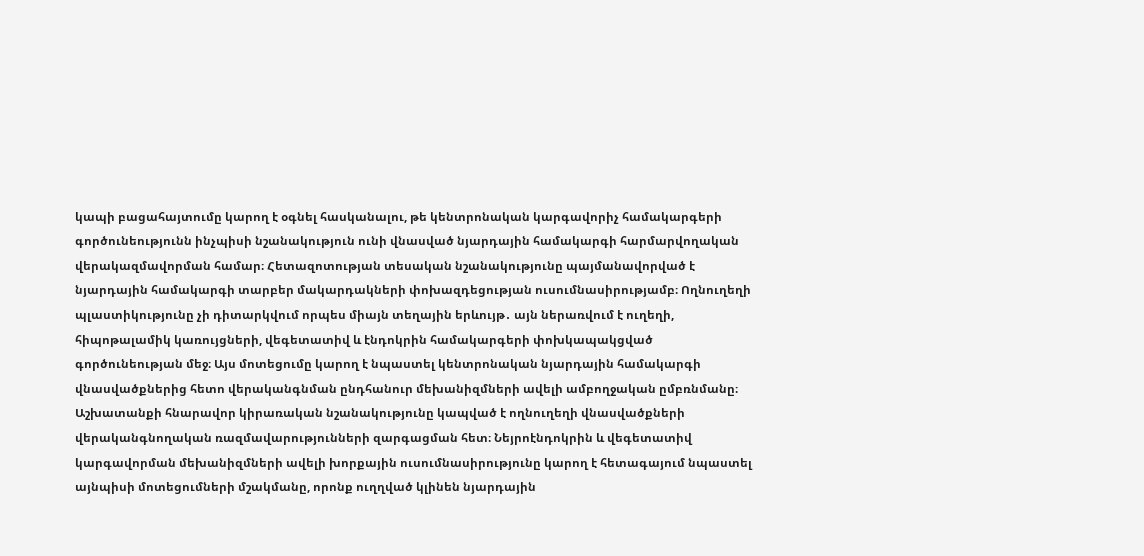կապի բացահայտումը կարող է օգնել հասկանալու, թե կենտրոնական կարգավորիչ համակարգերի գործունեությունն ինչպիսի նշանակություն ունի վնասված նյարդային համակարգի հարմարվողական վերակազմավորման համար։ Հետազոտության տեսական նշանակությունը պայմանավորված է նյարդային համակարգի տարբեր մակարդակների փոխազդեցության ուսումնասիրությամբ։ Ողնուղեղի պլաստիկությունը չի դիտարկվում որպես միայն տեղային երևույթ․ այն ներառվում է ուղեղի, հիպոթալամիկ կառույցների, վեգետատիվ և էնդոկրին համակարգերի փոխկապակցված գործունեության մեջ։ Այս մոտեցումը կարող է նպաստել կենտրոնական նյարդային համակարգի վնասվածքներից հետո վերականգնման ընդհանուր մեխանիզմների ավելի ամբողջական ըմբռնմանը։ Աշխատանքի հնարավոր կիրառական նշանակությունը կապված է ողնուղեղի վնասվածքների վերականգնողական ռազմավարությունների զարգացման հետ։ Նեյրոէնդոկրին և վեգետատիվ կարգավորման մեխանիզմների ավելի խորքային ուսումնասիրությունը կարող է հետագայում նպաստել այնպիսի մոտեցումների մշակմանը, որոնք ուղղված կլինեն նյարդային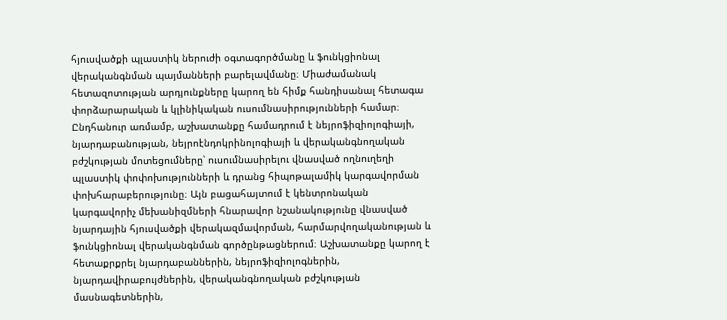հյուսվածքի պլաստիկ ներուժի օգտագործմանը և ֆունկցիոնալ վերականգնման պայմանների բարելավմանը։ Միաժամանակ հետազոտության արդյունքները կարող են հիմք հանդիսանալ հետագա փորձարարական և կլինիկական ուսումնասիրությունների համար։ Ընդհանուր առմամբ, աշխատանքը համադրում է նեյրոֆիզիոլոգիայի, նյարդաբանության, նեյրոէնդոկրինոլոգիայի և վերականգնողական բժշկության մոտեցումները՝ ուսումնասիրելու վնասված ողնուղեղի պլաստիկ փոփոխությունների և դրանց հիպոթալամիկ կարգավորման փոխհարաբերությունը։ Այն բացահայտում է կենտրոնական կարգավորիչ մեխանիզմների հնարավոր նշանակությունը վնասված նյարդային հյուսվածքի վերակազմավորման, հարմարվողականության և ֆունկցիոնալ վերականգնման գործընթացներում։ Աշխատանքը կարող է հետաքրքրել նյարդաբաններին, նեյրոֆիզիոլոգներին, նյարդավիրաբույժներին, վերականգնողական բժշկության մասնագետներին,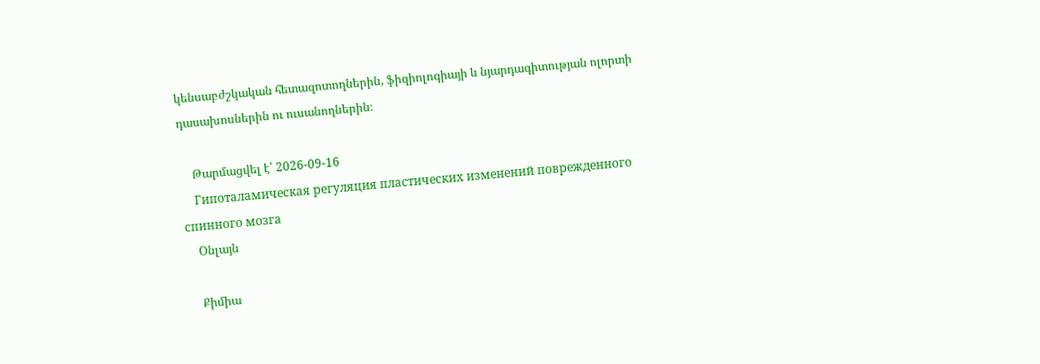կենսաբժշկական հետազոտողներին, ֆիզիոլոգիայի և նյարդագիտության ոլորտի դասախոսներին ու ուսանողներին։

    Թարմացվել է՝ 2026-09-16
    Гипоталамическая регуляция пластических изменений поврежденного спинного мозга
    Օնլայն

    Քիմիա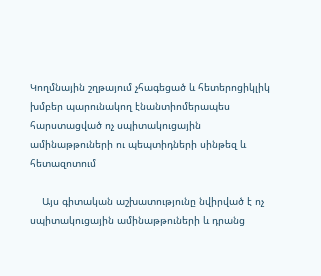Կողմնային շղթայում չհագեցած և հետերոցիկլիկ խմբեր պարունակող էնանտիոմերապես հարստացված ոչ սպիտակուցային ամինաթթուների ու պեպտիդների սինթեզ և հետազոտում

    Այս գիտական աշխատությունը նվիրված է ոչ սպիտակուցային ամինաթթուների և դրանց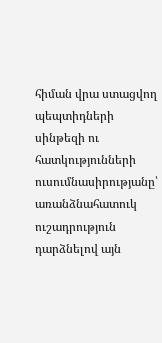հիման վրա ստացվող պեպտիդների սինթեզի ու հատկությունների ուսումնասիրությանը՝ առանձնահատուկ ուշադրություն դարձնելով այն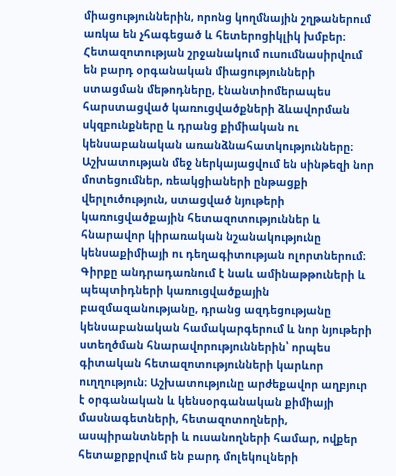միացություններին, որոնց կողմնային շղթաներում առկա են չհագեցած և հետերոցիկլիկ խմբեր։ Հետազոտության շրջանակում ուսումնասիրվում են բարդ օրգանական միացությունների ստացման մեթոդները, էնանտիոմերապես հարստացված կառուցվածքների ձևավորման սկզբունքները և դրանց քիմիական ու կենսաբանական առանձնահատկությունները։ Աշխատության մեջ ներկայացվում են սինթեզի նոր մոտեցումներ, ռեակցիաների ընթացքի վերլուծություն, ստացված նյութերի կառուցվածքային հետազոտություններ և հնարավոր կիրառական նշանակությունը կենսաքիմիայի ու դեղագիտության ոլորտներում։ Գիրքը անդրադառնում է նաև ամինաթթուների և պեպտիդների կառուցվածքային բազմազանությանը, դրանց ազդեցությանը կենսաբանական համակարգերում և նոր նյութերի ստեղծման հնարավորություններին՝ որպես գիտական հետազոտությունների կարևոր ուղղություն։ Աշխատությունը արժեքավոր աղբյուր է օրգանական և կենսօրգանական քիմիայի մասնագետների, հետազոտողների, ասպիրանտների և ուսանողների համար, ովքեր հետաքրքրվում են բարդ մոլեկուլների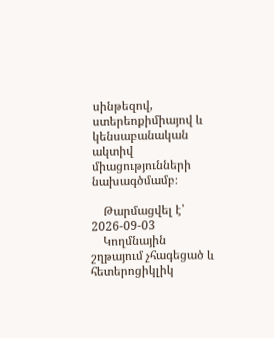սինթեզով, ստերեոքիմիայով և կենսաբանական ակտիվ միացությունների նախագծմամբ։

    Թարմացվել է՝ 2026-09-03
    Կողմնային շղթայում չհագեցած և հետերոցիկլիկ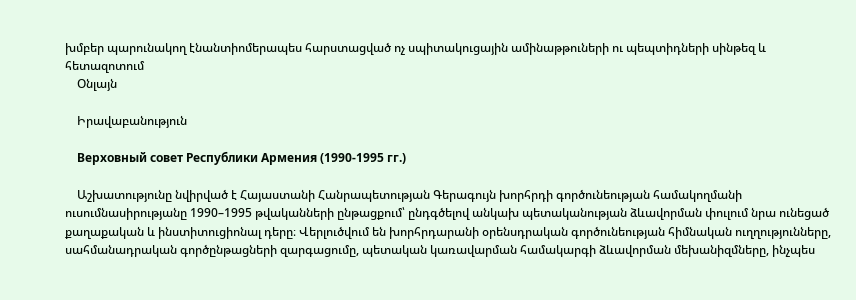խմբեր պարունակող էնանտիոմերապես հարստացված ոչ սպիտակուցային ամինաթթուների ու պեպտիդների սինթեզ և հետազոտում
    Օնլայն

    Իրավաբանություն

    Верховный совет Республики Армения (1990-1995 гг.)

    Աշխատությունը նվիրված է Հայաստանի Հանրապետության Գերագույն խորհրդի գործունեության համակողմանի ուսումնասիրությանը 1990–1995 թվականների ընթացքում՝ ընդգծելով անկախ պետականության ձևավորման փուլում նրա ունեցած քաղաքական և ինստիտուցիոնալ դերը։ Վերլուծվում են խորհրդարանի օրենսդրական գործունեության հիմնական ուղղությունները, սահմանադրական գործընթացների զարգացումը, պետական կառավարման համակարգի ձևավորման մեխանիզմները, ինչպես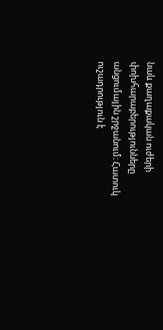նաև քաղաքական ուժերի փոխհարաբերությունները անցումային շրջանում։ Հատուկ ուշադրություն է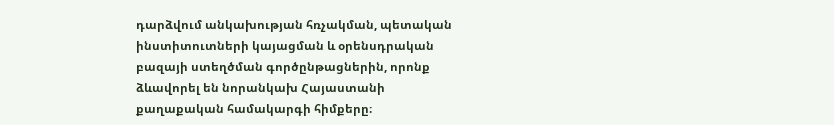դարձվում անկախության հռչակման, պետական ինստիտուտների կայացման և օրենսդրական բազայի ստեղծման գործընթացներին, որոնք ձևավորել են նորանկախ Հայաստանի քաղաքական համակարգի հիմքերը։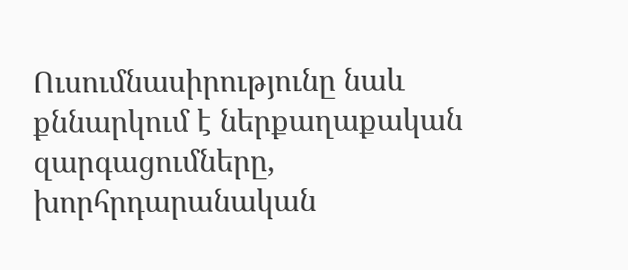Ուսումնասիրությունը նաև քննարկում է ներքաղաքական զարգացումները, խորհրդարանական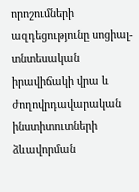որոշումների ազդեցությունը սոցիալ-տնտեսական իրավիճակի վրա և ժողովրդավարական ինստիտուտների ձևավորման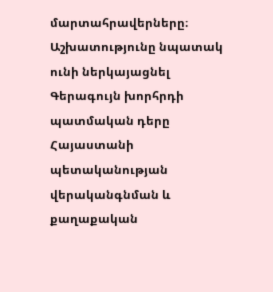մարտահրավերները։ Աշխատությունը նպատակ ունի ներկայացնել Գերագույն խորհրդի պատմական դերը Հայաստանի պետականության վերականգնման և քաղաքական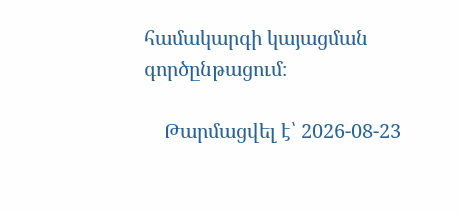համակարգի կայացման գործընթացում։

    Թարմացվել է՝ 2026-08-23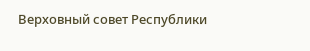Верховный совет Республики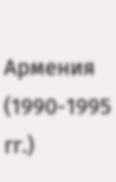Армения (1990-1995 гг.)